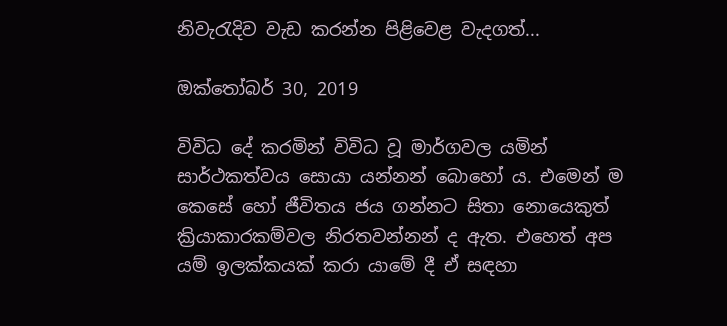නිවැරැදිව වැඩ කරන්න පිළිවෙළ වැදගත්...

ඔක්තෝබර් 30, 2019

විවිධ දේ කරමින් විවිධ වූ මාර්ගවල යමින් සාර්ථකත්වය සොයා යන්නන් බොහෝ ය. එමෙන් ම කෙසේ හෝ ජීවිතය ජය ගන්නට සිතා නොයෙකුත් ක්‍රියාකාරකම්වල නිරතවන්නන් ද ඇත. එහෙත් අප යම් ඉලක්කයක් කරා යාමේ දී ඒ සඳහා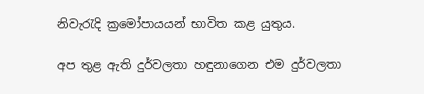නිවැරැදි ක්‍රමෝපායයන් භාවිත කළ යුතුය.

අප තුළ ඇති දුර්වලතා හඳුනාගෙන එම දුර්වලතා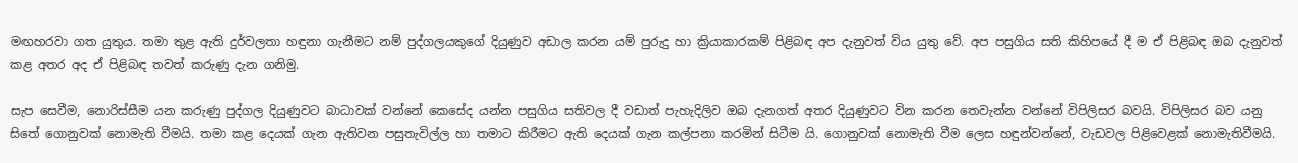මඟහරවා ගත යුතුය. තමා තුළ ඇති දුර්වලතා හඳුනා ගැනීමට නම් පුද්ගලයකුගේ දියුණුව අඩාල කරන යම් පුරුදු හා ක්‍රියාකාරකම් පිළිබඳ අප දැනුවත් විය යුතු වේ. අප පසුගිය සති කිහිපයේ දී ම ඒ පිළිබඳ ඔබ දැනුවත් කළ අතර අද ඒ පිළිබඳ තවත් කරුණු දැන ගනිමු.

සැප සෙවීම, නොරිස්සීම යන කරුණු පුද්ගල දියුණුවට බාධාවක් වන්නේ කෙසේද යන්න පසුගිය සතිවල දී වඩාත් පැහැදිලිව ඔබ දැනගත් අතර දියුණුවට වින කරන තෙවැන්න වන්නේ විපිලිසර බවයි. විපිලිසර බව යනු සිතේ ගොනුවක් නොමැති වීමයි. තමා කළ දෙයක් ගැන ඇතිවන පසුතැවිල්ල හා තමාට කිරීමට ඇති දෙයක් ගැන කල්පනා කරමින් සිටීම යි. ගොනුවක් නොමැති වීම ලෙස හඳුන්වන්නේ, වැඩවල පිළිවෙළක් නොමැතිවීමයි.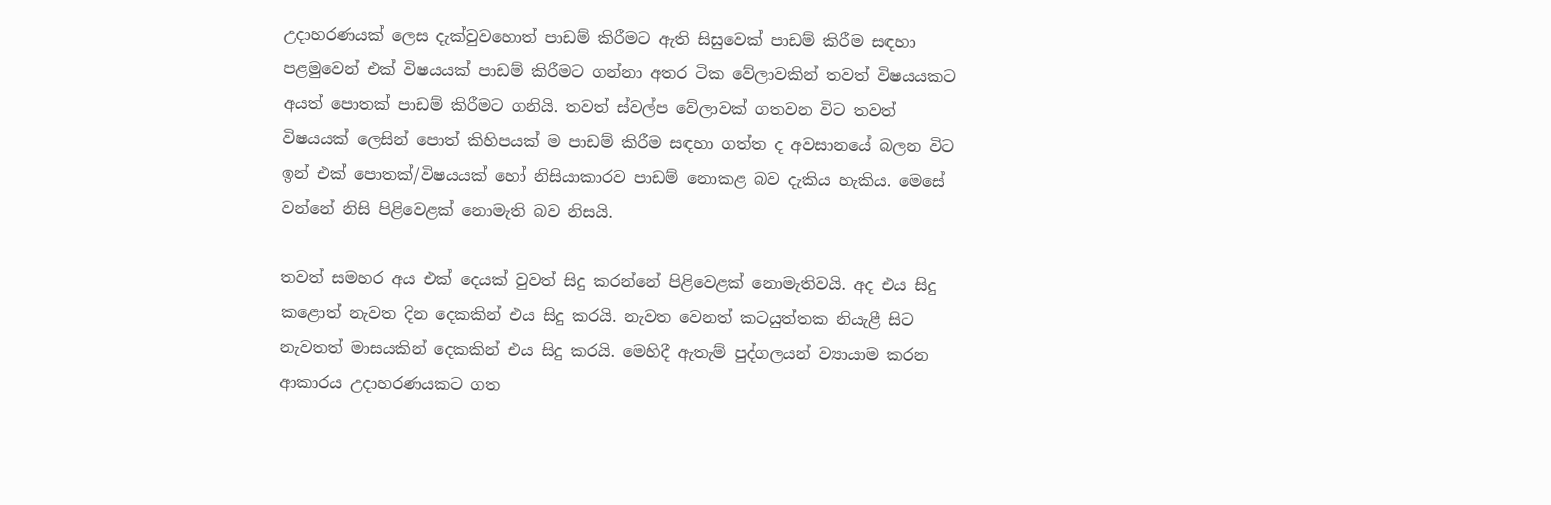උදාහරණයක් ලෙස දැක්වුවහොත් පාඩම් කිරීමට ඇති සිසුවෙක් පාඩම් කිරීම සඳහා පළමුවෙන් එක් විෂයයක් පාඩම් කිරීමට ගන්නා අතර ටික වේලාවකින් තවත් විෂයයකට අයත් පොතක් පාඩම් කිරීමට ගනියි. තවත් ස්වල්ප වේලාවක් ගතවන විට තවත් විෂයයක් ලෙසින් පොත් කිහිපයක් ම පාඩම් කිරීම සඳහා ගත්ත ද අවසානයේ බලන විට ඉන් එක් පොතක්/විෂයයක් හෝ නිසියාකාරව පාඩම් නොකළ බව දැකිය හැකිය. මෙසේ වන්නේ නිසි පිළිවෙළක් නොමැති බව නිසයි.

තවත් සමහර අය එක් දෙයක් වුවත් සිදු කරන්නේ පිළිවෙළක් නොමැතිවයි. අද එය සිදු කළොත් නැවත දින දෙකකින් එය සිදු කරයි. නැවත වෙනත් කටයුත්තක නියැළී සිට නැවතත් මාසයකින් දෙකකින් එය සිදු කරයි. මෙහිදී ඇතැම් පුද්ගලයන් ව්‍යායාම කරන ආකාරය උදාහරණයකට ගත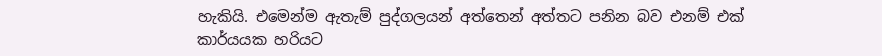හැකියි. එමෙන්ම ඇතැම් පුද්ගලයන් අත්තෙන් අත්තට පනින බව එනම් එක් කාර්යයක හරියට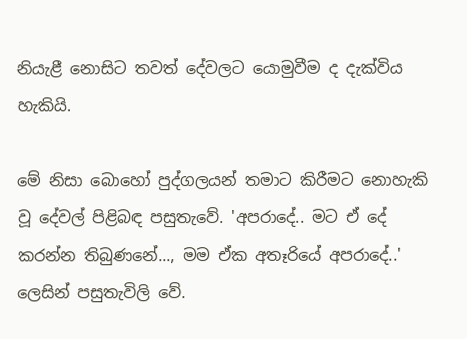නියැළී නොසිට තවත් දේවලට යොමුවීම ද දැක්විය හැකියි.

මේ නිසා බොහෝ පුද්ගලයන් තමාට කිරීමට නොහැකි වූ දේවල් පිළිබඳ පසුතැවේ. 'අපරාදේ.. මට ඒ දේ කරන්න තිබුණනේ..., මම ඒක අතෑරියේ අපරාදේ..' ලෙසින් පසුතැවිලි වේ.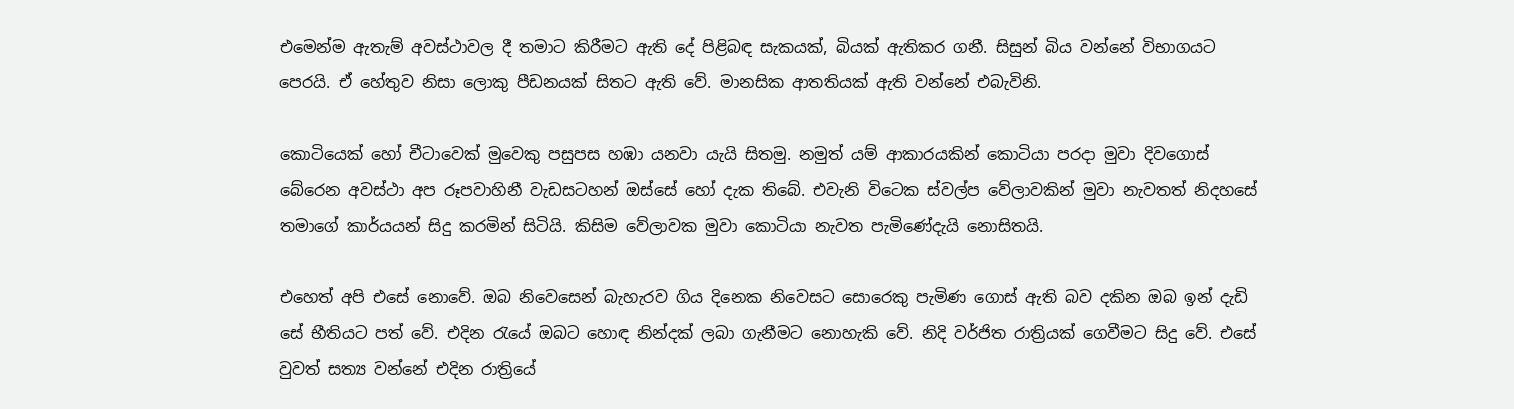එමෙන්ම ඇතැම් අවස්ථාවල දී තමාට කිරීමට ඇති දේ පිළිබඳ සැකයක්, බියක් ඇතිකර ගනී. සිසුන් බිය වන්නේ විභාගයට පෙරයි. ඒ හේතුව නිසා ලොකු පීඩනයක් සිතට ඇති වේ. මානසික ආතතියක් ඇති වන්නේ එබැවිනි.

කොටියෙක් හෝ චීටාවෙක් මුවෙකු පසුපස හඹා යනවා යැයි සිතමු. නමුත් යම් ආකාරයකින් කොටියා පරදා මුවා දිවගොස් බේරෙන අවස්ථා අප රූපවාහිනී වැඩසටහන් ඔස්සේ හෝ දැක තිබේ. එවැනි විටෙක ස්වල්ප වේලාවකින් මුවා නැවතත් නිදහසේ තමාගේ කාර්යයන් සිදු කරමින් සිටියි. කිසිම වේලාවක මුවා කොටියා නැවත පැමිණේදැයි නොසිතයි.

එහෙත් අපි එසේ නොවේ. ඔබ නිවෙසෙන් බැහැරව ගිය දිනෙක නිවෙසට සොරෙකු පැමිණ ගොස් ඇති බව දකින ඔබ ඉන් දැඩි සේ භීතියට පත් වේ. එදින රැයේ ඔබට හොඳ නින්දක් ලබා ගැනීමට නොහැකි වේ. නිදි වර්ජිත රාත්‍රියක් ගෙවීමට සිදු වේ. එසේ වුවත් සත්‍ය වන්නේ එදින රාත්‍රියේ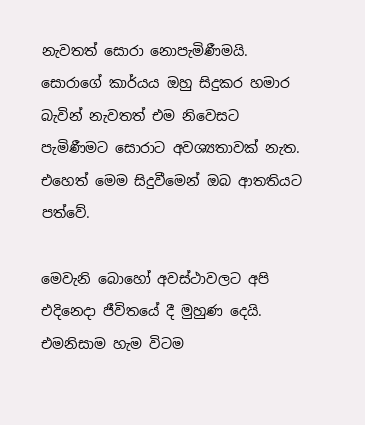නැවතත් සොරා නොපැමිණීමයි. සොරාගේ කාර්යය ඔහු සිදුකර හමාර බැවින් නැවතත් එම නිවෙසට පැමිණීමට සොරාට අවශ්‍යතාවක් නැත. එහෙත් මෙම සිදුවීමෙන් ඔබ ආතතියට පත්වේ.

මෙවැනි බොහෝ අවස්ථාවලට අපි එදිනෙදා ජීවිතයේ දී මුහුණ දෙයි. එමනිසාම හැම විටම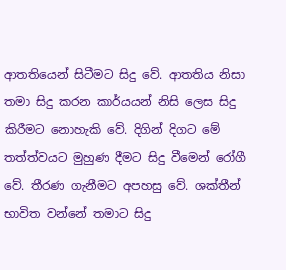ආතතියෙන් සිටීමට සිදු වේ. ආතතිය නිසා තමා සිදු කරන කාර්යයන් නිසි ලෙස සිදු කිරීමට නොහැකි වේ. දිගින් දිගට මේ තත්ත්වයට මුහුණ දීමට සිදු වීමෙන් රෝගී වේ. තීරණ ගැනීමට අපහසු වේ. ශක්තීන් භාවිත වන්නේ තමාට සිදු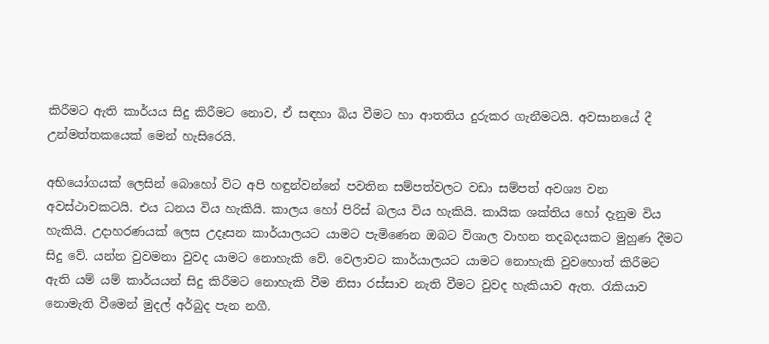කිරීමට ඇති කාර්යය සිදු කිරීමට නොව, ඒ සඳහා බිය වීමට හා ආතතිය දුරුකර ගැනීමටයි. අවසානයේ දී උන්මත්තකයෙක් මෙන් හැසිරෙයි.

අභියෝගයක් ලෙසින් බොහෝ විට අපි හඳුන්වන්නේ පවතින සම්පත්වලට වඩා සම්පත් අවශ්‍ය වන අවස්ථාවකටයි. එය ධනය විය හැකියි. කාලය හෝ පිරිස් බලය විය හැකියි. කායික ශක්තිය හෝ දැනුම විය හැකියි. උදාහරණයක් ලෙස උදෑසන කාර්යාලයට යාමට පැමිණෙන ඔබට විශාල වාහන තදබදයකට මුහුණ දීමට සිදු වේ. යන්න වුවමනා වුවද යාමට නොහැකි වේ. වෙලාවට කාර්යාලයට යාමට නොහැකි වුවහොත් කිරීමට ඇති යම් යම් කාර්යයන් සිදු කිරීමට නොහැකි වීම නිසා රස්සාව නැති වීමට වුවද හැකියාව ඇත. රැකියාව නොමැති වීමෙන් මුදල් අර්බුද පැන නගී.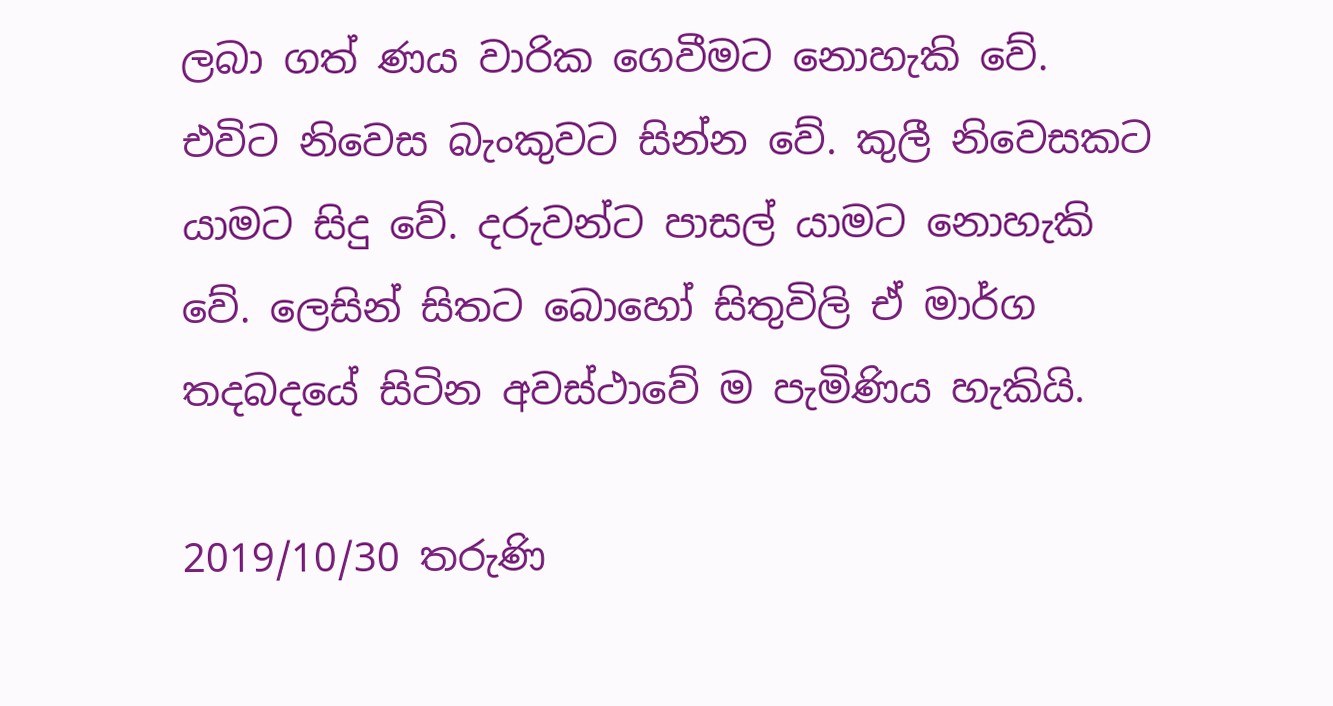ලබා ගත් ණය වාරික ගෙවීමට නොහැකි වේ. එවිට නිවෙස බැංකුවට සින්න වේ. කුලී නිවෙසකට යාමට සිදු වේ. දරුවන්ට පාසල් යාමට නොහැකි වේ. ලෙසින් සිතට බොහෝ සිතුවිලි ඒ මාර්ග තදබදයේ සිටින අවස්ථාවේ ම පැමිණිය හැකියි.

2019/10/30 තරුණි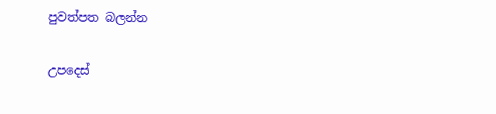පුවත්පත බලන්න

උපදෙස්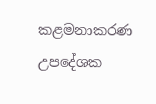කළමනාකරණ උපදේශක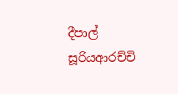දීපාල් සූරියආරච්චි